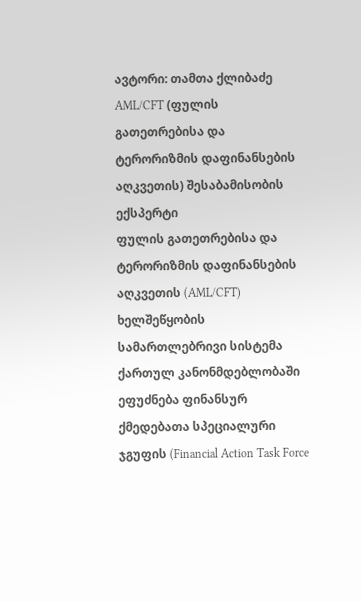ავტორი: თამთა ქლიბაძე
AML/CFT (ფულის გათეთრებისა და ტერორიზმის დაფინანსების აღკვეთის) შესაბამისობის ექსპერტი
ფულის გათეთრებისა და ტერორიზმის დაფინანსების აღკვეთის (AML/CFT) ხელშეწყობის სამართლებრივი სისტემა ქართულ კანონმდებლობაში ეფუძნება ფინანსურ ქმედებათა სპეციალური ჯგუფის (Financial Action Task Force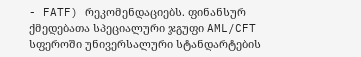- FATF) რეკომენდაციებს. ფინანსურ ქმედებათა სპეციალური ჯგუფი AML/CFT სფეროში უნივერსალური სტანდარტების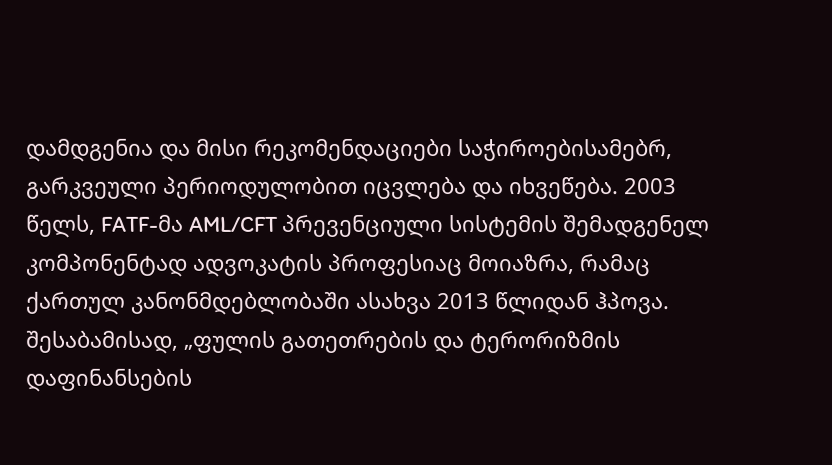დამდგენია და მისი რეკომენდაციები საჭიროებისამებრ, გარკვეული პერიოდულობით იცვლება და იხვეწება. 2003 წელს, FATF-მა AML/CFT პრევენციული სისტემის შემადგენელ კომპონენტად ადვოკატის პროფესიაც მოიაზრა, რამაც ქართულ კანონმდებლობაში ასახვა 2013 წლიდან ჰპოვა. შესაბამისად, „ფულის გათეთრების და ტერორიზმის დაფინანსების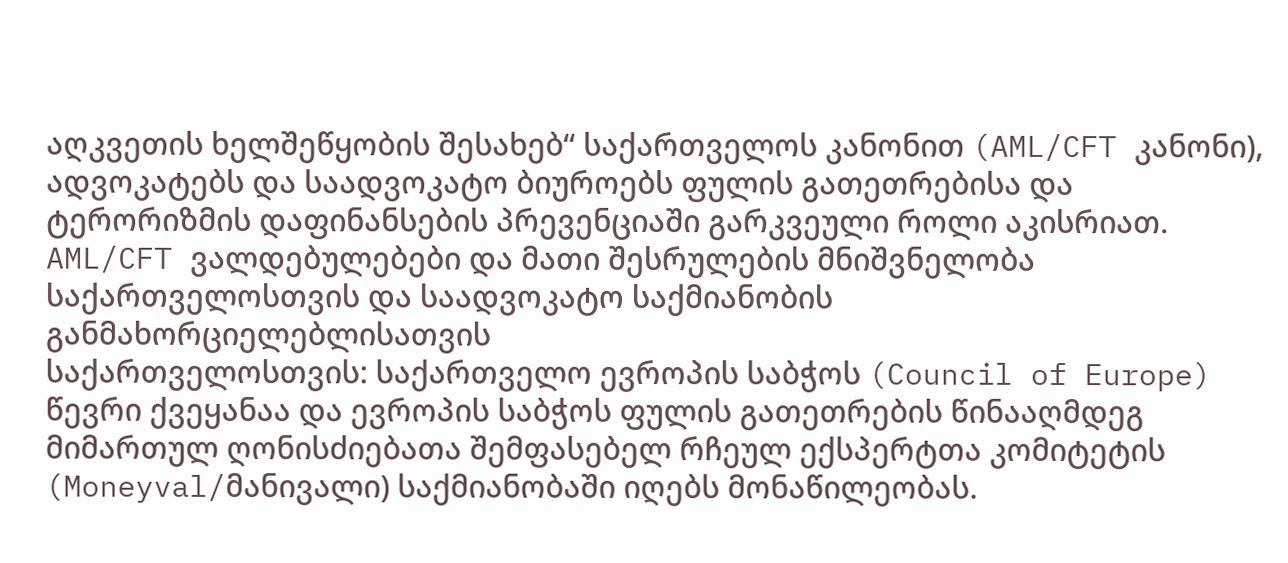აღკვეთის ხელშეწყობის შესახებ“ საქართველოს კანონით (AML/CFT კანონი), ადვოკატებს და საადვოკატო ბიუროებს ფულის გათეთრებისა და ტერორიზმის დაფინანსების პრევენციაში გარკვეული როლი აკისრიათ.
AML/CFT ვალდებულებები და მათი შესრულების მნიშვნელობა საქართველოსთვის და საადვოკატო საქმიანობის განმახორციელებლისათვის
საქართველოსთვის: საქართველო ევროპის საბჭოს (Council of Europe) წევრი ქვეყანაა და ევროპის საბჭოს ფულის გათეთრების წინააღმდეგ მიმართულ ღონისძიებათა შემფასებელ რჩეულ ექსპერტთა კომიტეტის (Moneyval/მანივალი) საქმიანობაში იღებს მონაწილეობას.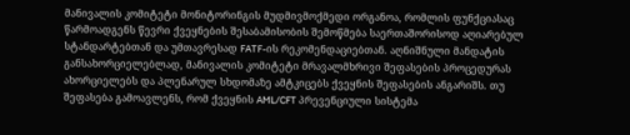მანივალის კომიტეტი მონიტორინგის მუდმივმოქმედი ორგანოა, რომლის ფუნქციასაც წარმოადგენს წევრი ქვეყნების შესაბამისობის შემოწმება საერთაშორისოდ აღიარებულ სტანდარტებთან და უმთავრესად FATF-ის რეკომენდაციებთან. აღნიშნული მანდატის განსახორციელებლად, მანივალის კომიტეტი მრავალმხრივი შეფასების პროცედურას ახორციელებს და პლენარულ სხდომაზე ამტკიცებს ქვეყნის შეფასების ანგარიშს. თუ შეფასება გამოავლენს, რომ ქვეყნის AML/CFT პრევენციული სისტემა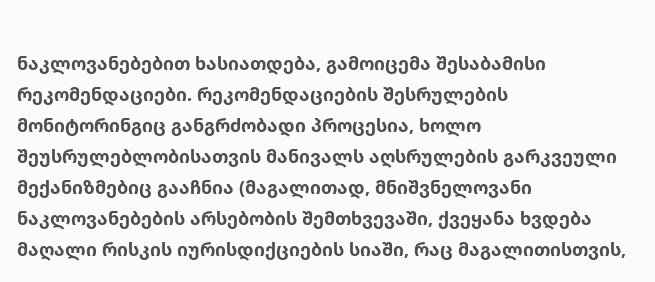ნაკლოვანებებით ხასიათდება, გამოიცემა შესაბამისი რეკომენდაციები. რეკომენდაციების შესრულების მონიტორინგიც განგრძობადი პროცესია, ხოლო შეუსრულებლობისათვის მანივალს აღსრულების გარკვეული მექანიზმებიც გააჩნია (მაგალითად, მნიშვნელოვანი ნაკლოვანებების არსებობის შემთხვევაში, ქვეყანა ხვდება მაღალი რისკის იურისდიქციების სიაში, რაც მაგალითისთვის,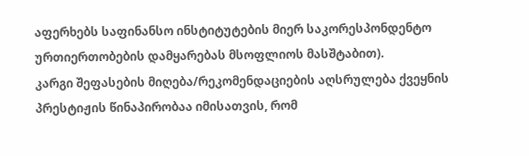აფერხებს საფინანსო ინსტიტუტების მიერ საკორესპონდენტო ურთიერთობების დამყარებას მსოფლიოს მასშტაბით).
კარგი შეფასების მიღება/რეკომენდაციების აღსრულება ქვეყნის პრესტიჟის წინაპირობაა იმისათვის, რომ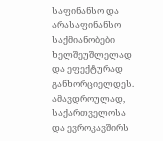საფინანსო და არასაფინანსო საქმიანობები ხელშეუშლელად და ეფექტურად განხორციელდეს.
ამავდროულად, საქართველოსა და ევროკავშირს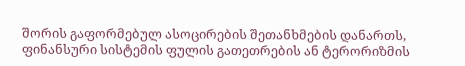შორის გაფორმებულ ასოცირების შეთანხმების დანართს, ფინანსური სისტემის ფულის გათეთრების ან ტერორიზმის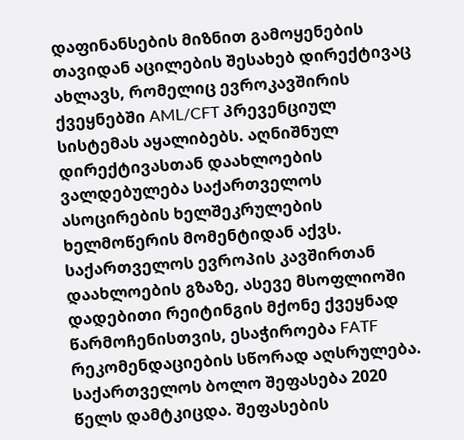დაფინანსების მიზნით გამოყენების თავიდან აცილების შესახებ დირექტივაც ახლავს, რომელიც ევროკავშირის ქვეყნებში AML/CFT პრევენციულ სისტემას აყალიბებს. აღნიშნულ დირექტივასთან დაახლოების ვალდებულება საქართველოს ასოცირების ხელშეკრულების ხელმოწერის მომენტიდან აქვს.
საქართველოს ევროპის კავშირთან დაახლოების გზაზე, ასევე მსოფლიოში დადებითი რეიტინგის მქონე ქვეყნად წარმოჩენისთვის, ესაჭიროება FATF რეკომენდაციების სწორად აღსრულება.
საქართველოს ბოლო შეფასება 2020 წელს დამტკიცდა. შეფასების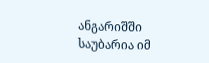ანგარიშში საუბარია იმ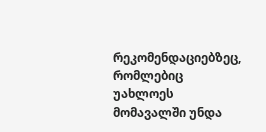რეკომენდაციებზეც, რომლებიც უახლოეს მომავალში უნდა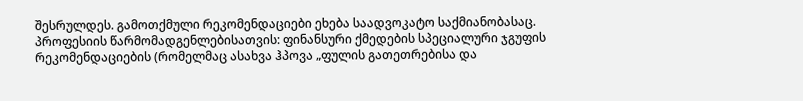შესრულდეს. გამოთქმული რეკომენდაციები ეხება საადვოკატო საქმიანობასაც.
პროფესიის წარმომადგენლებისათვის: ფინანსური ქმედების სპეციალური ჯგუფის რეკომენდაციების (რომელმაც ასახვა ჰპოვა „ფულის გათეთრებისა და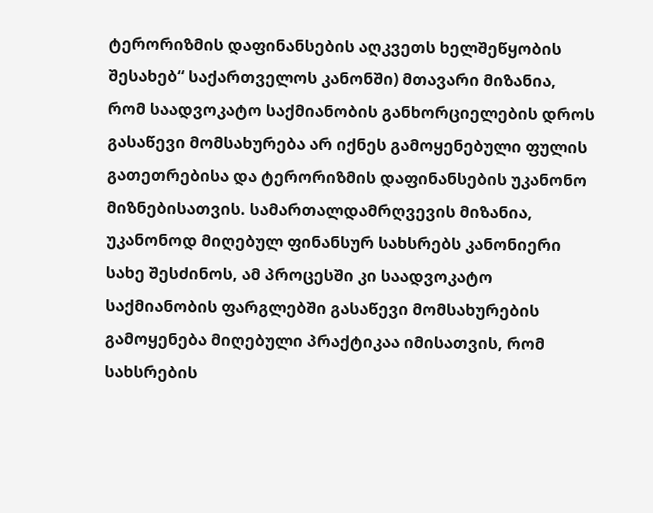ტერორიზმის დაფინანსების აღკვეთს ხელშეწყობის შესახებ“ საქართველოს კანონში) მთავარი მიზანია, რომ საადვოკატო საქმიანობის განხორციელების დროს გასაწევი მომსახურება არ იქნეს გამოყენებული ფულის გათეთრებისა და ტერორიზმის დაფინანსების უკანონო მიზნებისათვის. სამართალდამრღვევის მიზანია, უკანონოდ მიღებულ ფინანსურ სახსრებს კანონიერი სახე შესძინოს, ამ პროცესში კი საადვოკატო საქმიანობის ფარგლებში გასაწევი მომსახურების გამოყენება მიღებული პრაქტიკაა იმისათვის, რომ სახსრების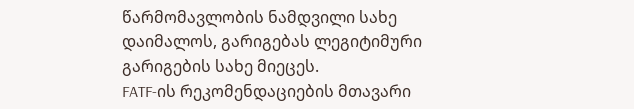წარმომავლობის ნამდვილი სახე დაიმალოს, გარიგებას ლეგიტიმური გარიგების სახე მიეცეს.
FATF-ის რეკომენდაციების მთავარი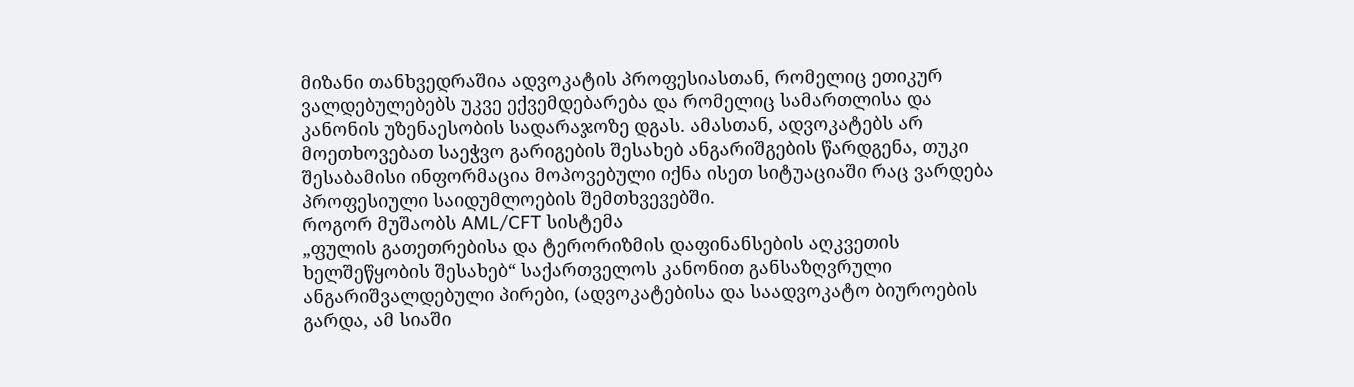მიზანი თანხვედრაშია ადვოკატის პროფესიასთან, რომელიც ეთიკურ ვალდებულებებს უკვე ექვემდებარება და რომელიც სამართლისა და კანონის უზენაესობის სადარაჯოზე დგას. ამასთან, ადვოკატებს არ მოეთხოვებათ საეჭვო გარიგების შესახებ ანგარიშგების წარდგენა, თუკი შესაბამისი ინფორმაცია მოპოვებული იქნა ისეთ სიტუაციაში რაც ვარდება პროფესიული საიდუმლოების შემთხვევებში.
როგორ მუშაობს AML/CFT სისტემა
„ფულის გათეთრებისა და ტერორიზმის დაფინანსების აღკვეთის ხელშეწყობის შესახებ“ საქართველოს კანონით განსაზღვრული ანგარიშვალდებული პირები, (ადვოკატებისა და საადვოკატო ბიუროების გარდა, ამ სიაში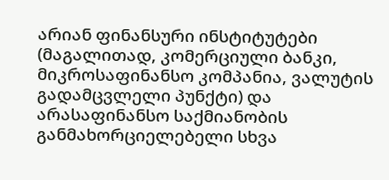არიან ფინანსური ინსტიტუტები (მაგალითად, კომერციული ბანკი, მიკროსაფინანსო კომპანია, ვალუტის გადამცვლელი პუნქტი) და არასაფინანსო საქმიანობის განმახორციელებელი სხვა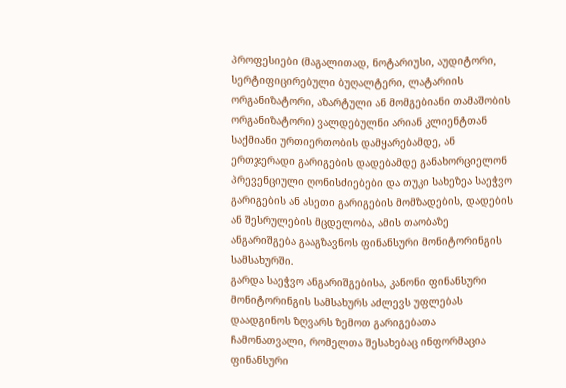პროფესიები (მაგალითად, ნოტარიუსი, აუდიტორი, სერტიფიცირებული ბუღალტერი, ლატარიის ორგანიზატორი, აზარტული ან მომგებიანი თამაშობის ორგანიზატორი) ვალდებულნი არიან კლიენტთან საქმიანი ურთიერთობის დამყარებამდე, ან ერთჯერადი გარიგების დადებამდე განახორციელონ პრევენციული ღონისძიებები და თუკი სახეზეა საეჭვო გარიგების ან ასეთი გარიგების მომზადების, დადების ან შესრულების მცდელობა, ამის თაობაზე ანგარიშგება გააგზავნოს ფინანსური მონიტორინგის სამსახურში.
გარდა საეჭვო ანგარიშგებისა, კანონი ფინანსური მონიტორინგის სამსახურს აძლევს უფლებას დაადგინოს ზღვარს ზემოთ გარიგებათა ჩამონათვალი, რომელთა შესახებაც ინფორმაცია ფინანსური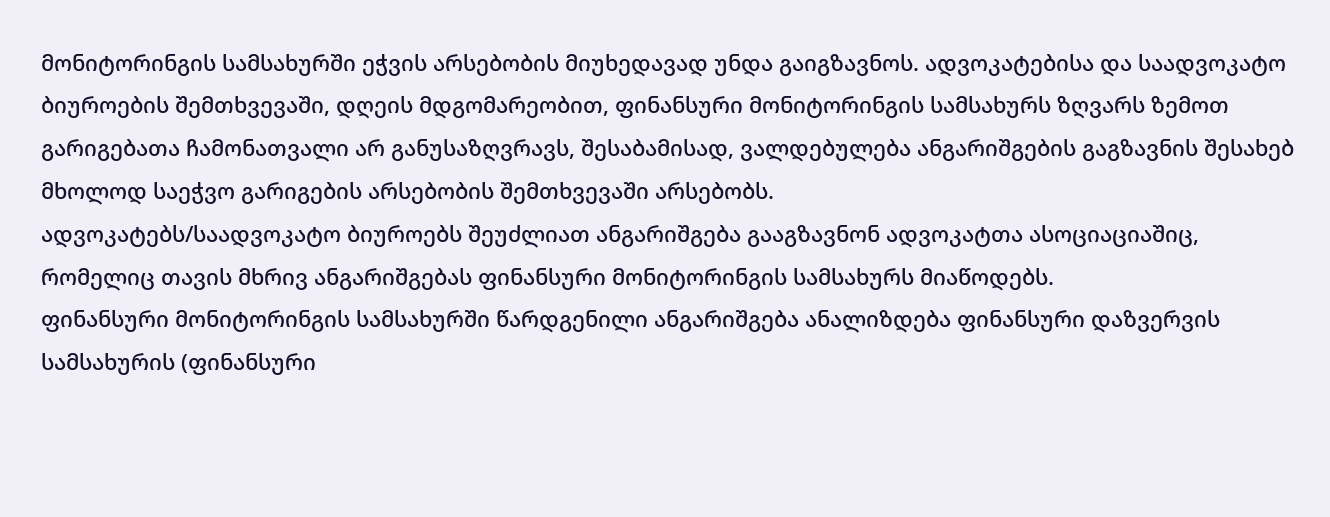მონიტორინგის სამსახურში ეჭვის არსებობის მიუხედავად უნდა გაიგზავნოს. ადვოკატებისა და საადვოკატო ბიუროების შემთხვევაში, დღეის მდგომარეობით, ფინანსური მონიტორინგის სამსახურს ზღვარს ზემოთ გარიგებათა ჩამონათვალი არ განუსაზღვრავს, შესაბამისად, ვალდებულება ანგარიშგების გაგზავნის შესახებ მხოლოდ საეჭვო გარიგების არსებობის შემთხვევაში არსებობს.
ადვოკატებს/საადვოკატო ბიუროებს შეუძლიათ ანგარიშგება გააგზავნონ ადვოკატთა ასოციაციაშიც, რომელიც თავის მხრივ ანგარიშგებას ფინანსური მონიტორინგის სამსახურს მიაწოდებს.
ფინანსური მონიტორინგის სამსახურში წარდგენილი ანგარიშგება ანალიზდება ფინანსური დაზვერვის სამსახურის (ფინანსური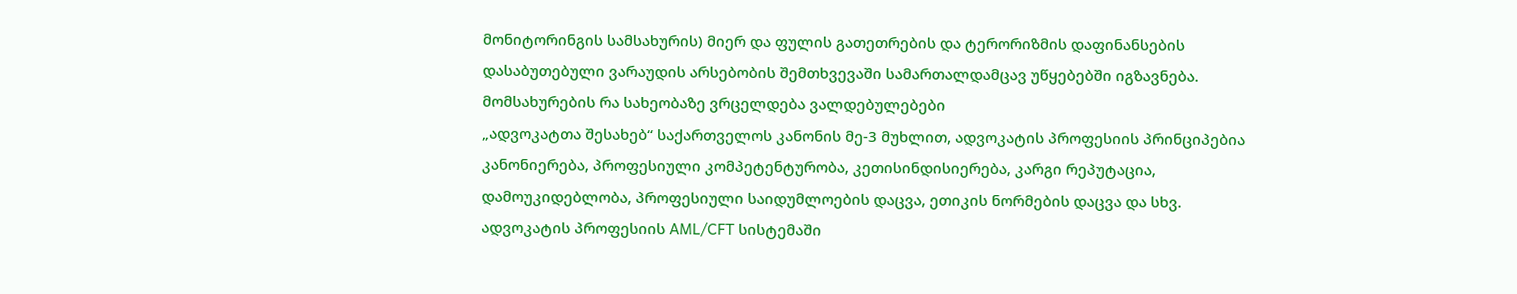მონიტორინგის სამსახურის) მიერ და ფულის გათეთრების და ტერორიზმის დაფინანსების დასაბუთებული ვარაუდის არსებობის შემთხვევაში სამართალდამცავ უწყებებში იგზავნება.
მომსახურების რა სახეობაზე ვრცელდება ვალდებულებები
„ადვოკატთა შესახებ“ საქართველოს კანონის მე-3 მუხლით, ადვოკატის პროფესიის პრინციპებია კანონიერება, პროფესიული კომპეტენტურობა, კეთისინდისიერება, კარგი რეპუტაცია, დამოუკიდებლობა, პროფესიული საიდუმლოების დაცვა, ეთიკის ნორმების დაცვა და სხვ.
ადვოკატის პროფესიის AML/CFT სისტემაში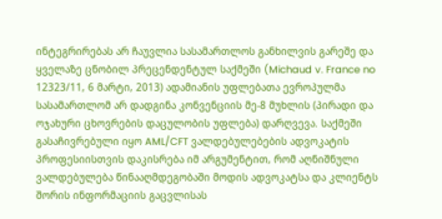ინტეგრირებას არ ჩაუვლია სასამართლოს განხილვის გარეშე და ყველაზე ცნობილ პრეცენდენტულ საქმეში (Michaud v. France no 12323/11, 6 მარტი, 2013) ადამიანის უფლებათა ევროპულმა სასამართლომ არ დადგინა კონვენციის მე-8 მუხლის (პირადი და ოჯახური ცხოვრების დაცულობის უფლება) დარღვევა. საქმეში გასაჩივრებული იყო AML/CFT ვალდებულებების ადვოკატის პროფესიისთვის დაკისრება იმ არგუმენტით, რომ აღნიშნული ვალდებულება წინააღმდეგობაში მოდის ადვოკატსა და კლიენტს შორის ინფორმაციის გაცვლისას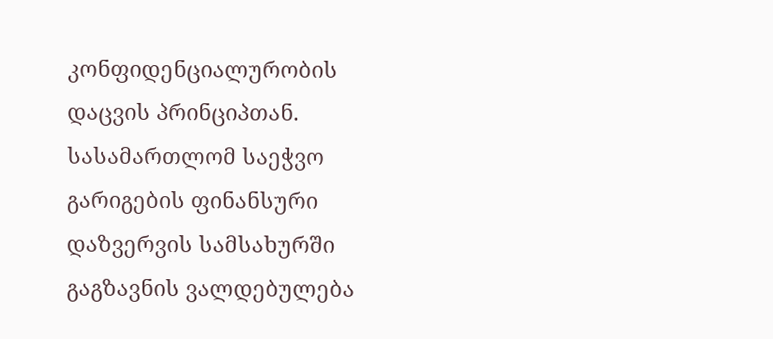კონფიდენციალურობის დაცვის პრინციპთან. სასამართლომ საეჭვო გარიგების ფინანსური დაზვერვის სამსახურში გაგზავნის ვალდებულება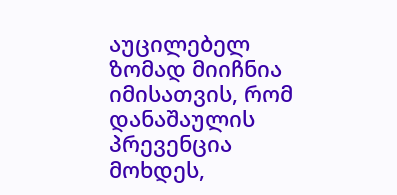აუცილებელ ზომად მიიჩნია იმისათვის, რომ დანაშაულის პრევენცია მოხდეს,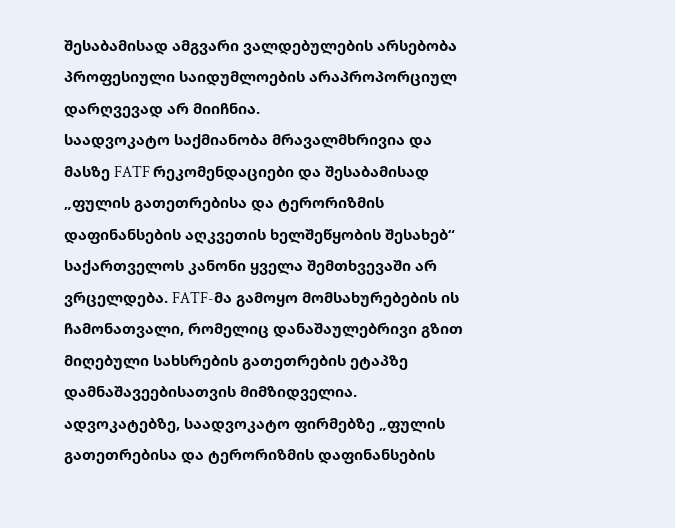შესაბამისად ამგვარი ვალდებულების არსებობა პროფესიული საიდუმლოების არაპროპორციულ დარღვევად არ მიიჩნია.
საადვოკატო საქმიანობა მრავალმხრივია და მასზე FATF რეკომენდაციები და შესაბამისად „ფულის გათეთრებისა და ტერორიზმის დაფინანსების აღკვეთის ხელშეწყობის შესახებ“ საქართველოს კანონი ყველა შემთხვევაში არ ვრცელდება. FATF-მა გამოყო მომსახურებების ის ჩამონათვალი, რომელიც დანაშაულებრივი გზით მიღებული სახსრების გათეთრების ეტაპზე დამნაშავეებისათვის მიმზიდველია.
ადვოკატებზე, საადვოკატო ფირმებზე „ფულის გათეთრებისა და ტერორიზმის დაფინანსების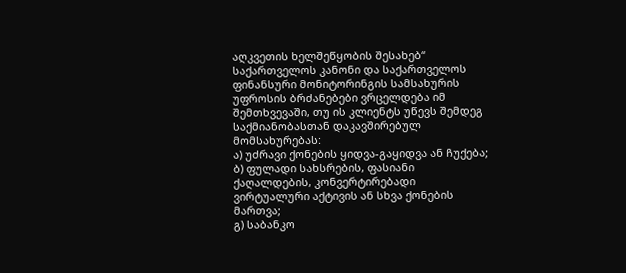აღკვეთის ხელშეწყობის შესახებ“ საქართველოს კანონი და საქართველოს ფინანსური მონიტორინგის სამსახურის უფროსის ბრძანებები ვრცელდება იმ შემთხვევაში, თუ ის კლიენტს უწევს შემდეგ საქმიანობასთან დაკავშირებულ მომსახურებას:
ა) უძრავი ქონების ყიდვა-გაყიდვა ან ჩუქება;
ბ) ფულადი სახსრების, ფასიანი ქაღალდების, კონვერტირებადი ვირტუალური აქტივის ან სხვა ქონების მართვა;
გ) საბანკო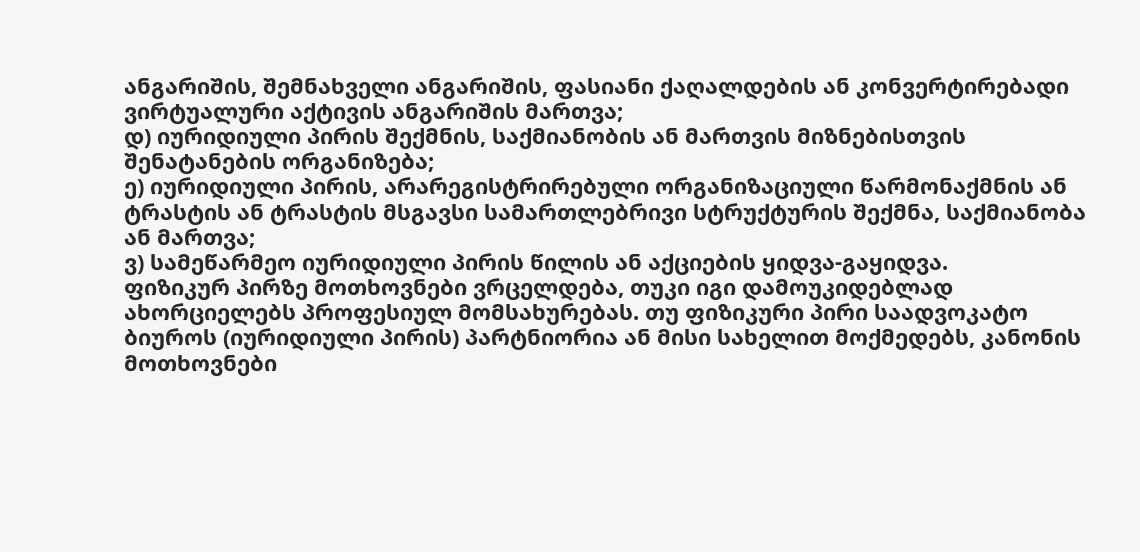ანგარიშის, შემნახველი ანგარიშის, ფასიანი ქაღალდების ან კონვერტირებადი ვირტუალური აქტივის ანგარიშის მართვა;
დ) იურიდიული პირის შექმნის, საქმიანობის ან მართვის მიზნებისთვის შენატანების ორგანიზება;
ე) იურიდიული პირის, არარეგისტრირებული ორგანიზაციული წარმონაქმნის ან ტრასტის ან ტრასტის მსგავსი სამართლებრივი სტრუქტურის შექმნა, საქმიანობა ან მართვა;
ვ) სამეწარმეო იურიდიული პირის წილის ან აქციების ყიდვა-გაყიდვა.
ფიზიკურ პირზე მოთხოვნები ვრცელდება, თუკი იგი დამოუკიდებლად ახორციელებს პროფესიულ მომსახურებას. თუ ფიზიკური პირი საადვოკატო ბიუროს (იურიდიული პირის) პარტნიორია ან მისი სახელით მოქმედებს, კანონის მოთხოვნები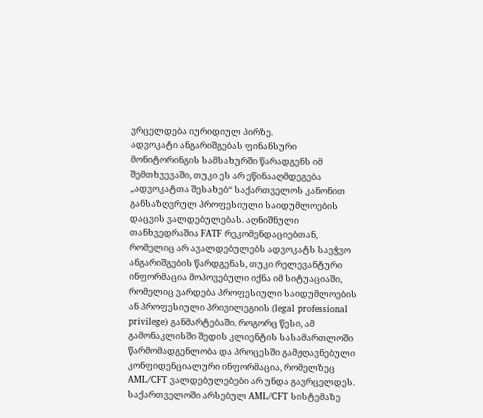ვრცელდება იურიდიულ პირზე.
ადვოკატი ანგარიშგებას ფინანსური მონიტორინგის სამსახურში წარადგენს იმ შემთხვევაში, თუკი ეს არ ეწინააღმდეგება „ადვოკატთა შესახებ“ საქართველოს კანონით განსაზღვრულ პროფესიული საიდუმლოების დაცვის ვალდებულებას. აღნიშნული თანხვედრაშია FATF რეკომენდაციებთან, რომელიც არ ავალდებულებს ადვოკატს საეჭვო ანგარიშგების წარდგენას, თუკი რელევანტური ინფორმაცია მოპოვებული იქნა იმ სიტუაციაში, რომელიც ვარდება პროფესიული საიდუმლოების ან პროფესიული პრივილეგიის (legal professional privilege) განმარტებაში. როგორც წესი, ამ გამონაკლისში შედის კლიენტის სასამართლოში წარმომადგენლობა და პროცესში გამჟღავნებული კონფიდენციალური ინფორმაცია, რომელზეც AML/CFT ვალდებულებები არ უნდა გავრცელდეს.
საქართველოში არსებულ AML/CFT სისტემაზე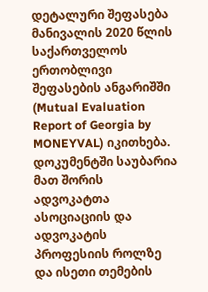დეტალური შეფასება მანივალის 2020 წლის საქართველოს ერთობლივი შეფასების ანგარიშში (Mutual Evaluation Report of Georgia by MONEYVAL) იკითხება. დოკუმენტში საუბარია მათ შორის ადვოკატთა ასოციაციის და ადვოკატის პროფესიის როლზე და ისეთი თემების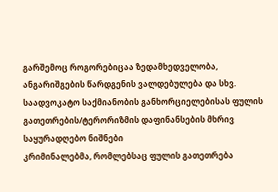გარშემოც როგორებიცაა ზედამხედველობა, ანგარიშგების წარდგენის ვალდებულება და სხვ.
საადვოკატო საქმიანობის განხორციელებისას ფულის გათეთრების/ტერორიზმის დაფინანსების მხრივ საყურადღებო ნიშნები
კრიმინალებმა, რომლებსაც ფულის გათეთრება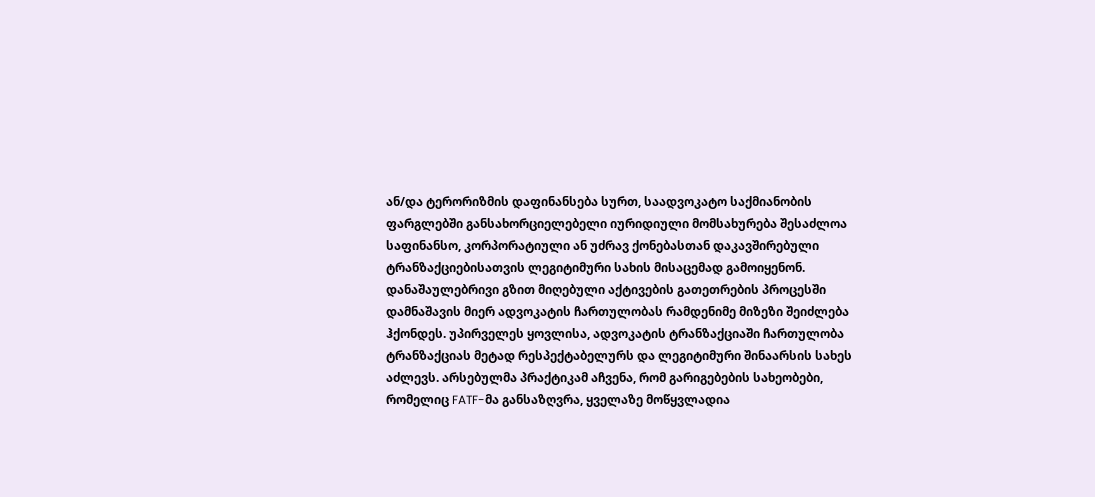ან/და ტერორიზმის დაფინანსება სურთ, საადვოკატო საქმიანობის ფარგლებში განსახორციელებელი იურიდიული მომსახურება შესაძლოა საფინანსო, კორპორატიული ან უძრავ ქონებასთან დაკავშირებული ტრანზაქციებისათვის ლეგიტიმური სახის მისაცემად გამოიყენონ.
დანაშაულებრივი გზით მიღებული აქტივების გათეთრების პროცესში დამნაშავის მიერ ადვოკატის ჩართულობას რამდენიმე მიზეზი შეიძლება ჰქონდეს. უპირველეს ყოვლისა, ადვოკატის ტრანზაქციაში ჩართულობა ტრანზაქციას მეტად რესპექტაბელურს და ლეგიტიმური შინაარსის სახეს აძლევს. არსებულმა პრაქტიკამ აჩვენა, რომ გარიგებების სახეობები, რომელიც FATF-მა განსაზღვრა, ყველაზე მოწყვლადია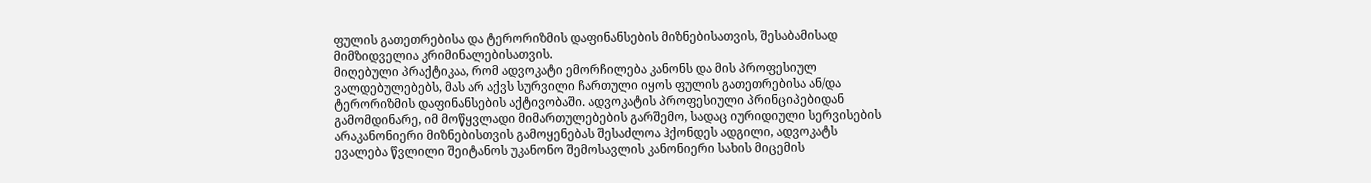ფულის გათეთრებისა და ტერორიზმის დაფინანსების მიზნებისათვის, შესაბამისად მიმზიდველია კრიმინალებისათვის.
მიღებული პრაქტიკაა, რომ ადვოკატი ემორჩილება კანონს და მის პროფესიულ ვალდებულებებს, მას არ აქვს სურვილი ჩართული იყოს ფულის გათეთრებისა ან/და ტერორიზმის დაფინანსების აქტივობაში. ადვოკატის პროფესიული პრინციპებიდან გამომდინარე, იმ მოწყვლადი მიმართულებების გარშემო, სადაც იურიდიული სერვისების არაკანონიერი მიზნებისთვის გამოყენებას შესაძლოა ჰქონდეს ადგილი, ადვოკატს ევალება წვლილი შეიტანოს უკანონო შემოსავლის კანონიერი სახის მიცემის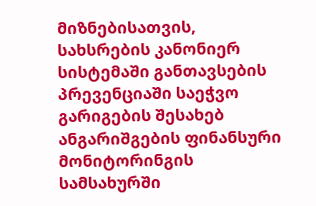მიზნებისათვის, სახსრების კანონიერ სისტემაში განთავსების პრევენციაში საეჭვო გარიგების შესახებ ანგარიშგების ფინანსური მონიტორინგის სამსახურში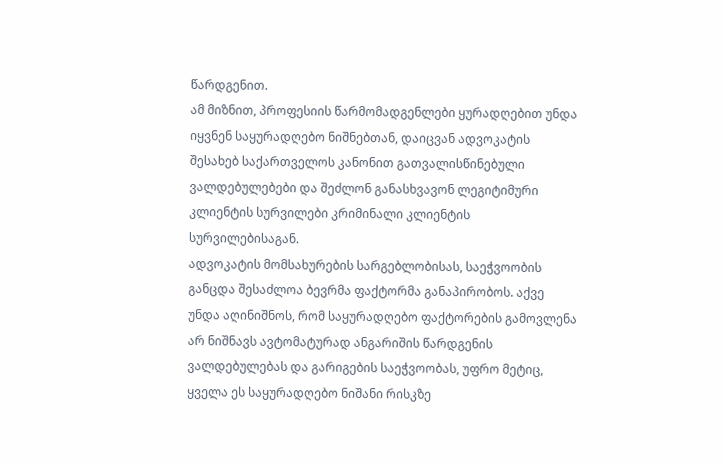წარდგენით.
ამ მიზნით, პროფესიის წარმომადგენლები ყურადღებით უნდა იყვნენ საყურადღებო ნიშნებთან, დაიცვან ადვოკატის შესახებ საქართველოს კანონით გათვალისწინებული ვალდებულებები და შეძლონ განასხვავონ ლეგიტიმური კლიენტის სურვილები კრიმინალი კლიენტის სურვილებისაგან.
ადვოკატის მომსახურების სარგებლობისას, საეჭვოობის განცდა შესაძლოა ბევრმა ფაქტორმა განაპირობოს. აქვე უნდა აღინიშნოს, რომ საყურადღებო ფაქტორების გამოვლენა არ ნიშნავს ავტომატურად ანგარიშის წარდგენის ვალდებულებას და გარიგების საეჭვოობას, უფრო მეტიც, ყველა ეს საყურადღებო ნიშანი რისკზე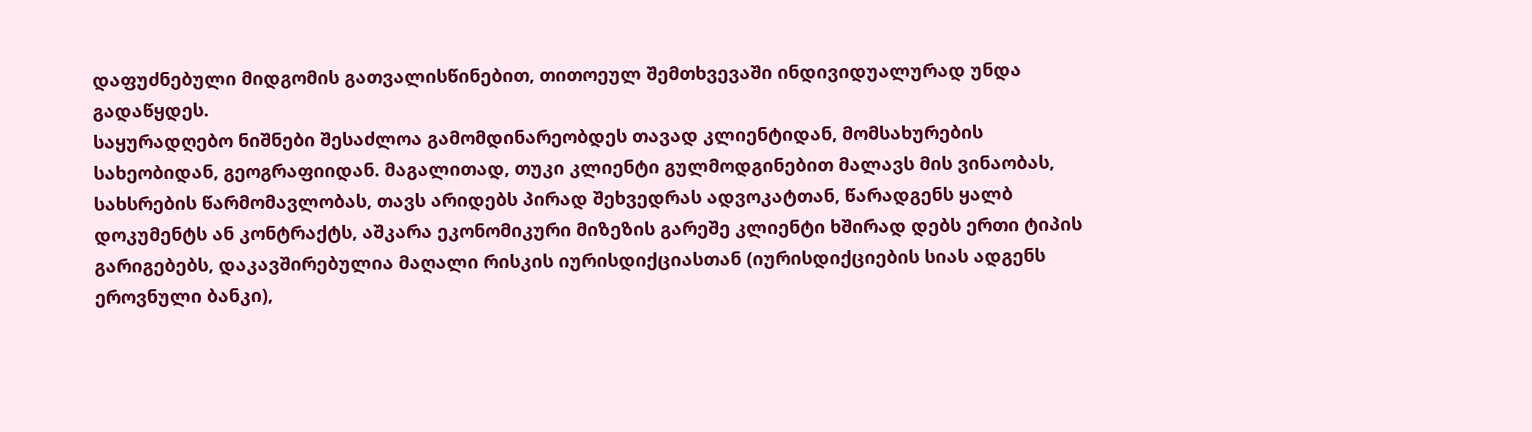დაფუძნებული მიდგომის გათვალისწინებით, თითოეულ შემთხვევაში ინდივიდუალურად უნდა გადაწყდეს.
საყურადღებო ნიშნები შესაძლოა გამომდინარეობდეს თავად კლიენტიდან, მომსახურების სახეობიდან, გეოგრაფიიდან. მაგალითად, თუკი კლიენტი გულმოდგინებით მალავს მის ვინაობას, სახსრების წარმომავლობას, თავს არიდებს პირად შეხვედრას ადვოკატთან, წარადგენს ყალბ დოკუმენტს ან კონტრაქტს, აშკარა ეკონომიკური მიზეზის გარეშე კლიენტი ხშირად დებს ერთი ტიპის გარიგებებს, დაკავშირებულია მაღალი რისკის იურისდიქციასთან (იურისდიქციების სიას ადგენს ეროვნული ბანკი),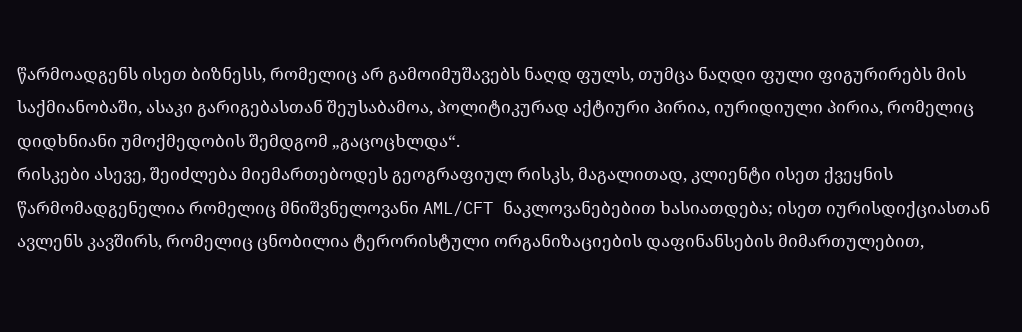წარმოადგენს ისეთ ბიზნესს, რომელიც არ გამოიმუშავებს ნაღდ ფულს, თუმცა ნაღდი ფული ფიგურირებს მის საქმიანობაში, ასაკი გარიგებასთან შეუსაბამოა, პოლიტიკურად აქტიური პირია, იურიდიული პირია, რომელიც დიდხნიანი უმოქმედობის შემდგომ „გაცოცხლდა“.
რისკები ასევე, შეიძლება მიემართებოდეს გეოგრაფიულ რისკს, მაგალითად, კლიენტი ისეთ ქვეყნის წარმომადგენელია რომელიც მნიშვნელოვანი AML/CFT ნაკლოვანებებით ხასიათდება; ისეთ იურისდიქციასთან ავლენს კავშირს, რომელიც ცნობილია ტერორისტული ორგანიზაციების დაფინანსების მიმართულებით,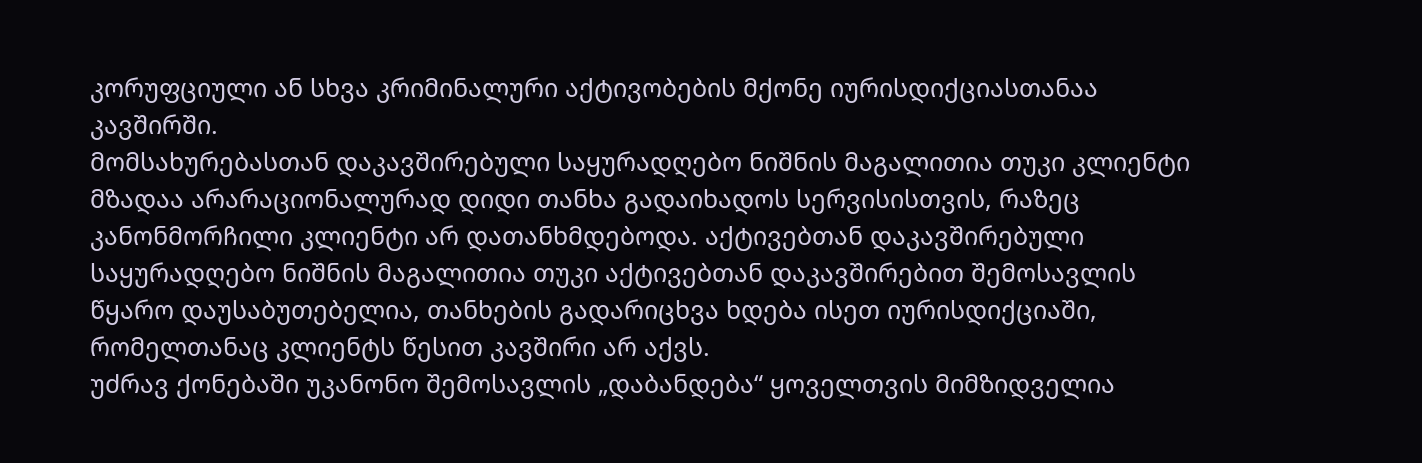კორუფციული ან სხვა კრიმინალური აქტივობების მქონე იურისდიქციასთანაა კავშირში.
მომსახურებასთან დაკავშირებული საყურადღებო ნიშნის მაგალითია თუკი კლიენტი მზადაა არარაციონალურად დიდი თანხა გადაიხადოს სერვისისთვის, რაზეც კანონმორჩილი კლიენტი არ დათანხმდებოდა. აქტივებთან დაკავშირებული საყურადღებო ნიშნის მაგალითია თუკი აქტივებთან დაკავშირებით შემოსავლის წყარო დაუსაბუთებელია, თანხების გადარიცხვა ხდება ისეთ იურისდიქციაში, რომელთანაც კლიენტს წესით კავშირი არ აქვს.
უძრავ ქონებაში უკანონო შემოსავლის „დაბანდება“ ყოველთვის მიმზიდველია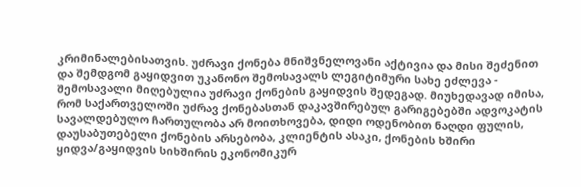კრიმინალებისათვის. უძრავი ქონება მნიშვნელოვანი აქტივია და მისი შეძენით და შემდგომ გაყიდვით უკანონო შემოსავალს ლეგიტიმური სახე ეძლევა - შემოსავალი მიღებულია უძრავი ქონების გაყიდვის შედეგად. მიუხედავად იმისა, რომ საქართველოში უძრავ ქონებასთან დაკავშირებულ გარიგებებში ადვოკატის სავალდებულო ჩართულობა არ მოითხოვება, დიდი ოდენობით ნაღდი ფულის, დაუსაბუთებელი ქონების არსებობა, კლიენტის ასაკი, ქონების ხშირი ყიდვა/გაყიდვის სიხშირის ეკონომიკურ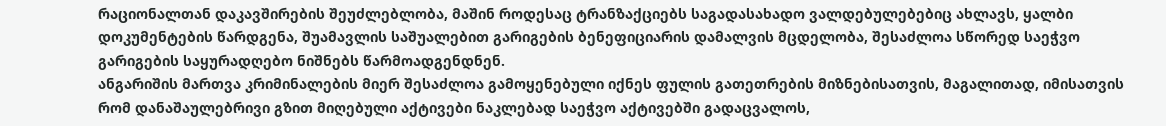რაციონალთან დაკავშირების შეუძლებლობა, მაშინ როდესაც ტრანზაქციებს საგადასახადო ვალდებულებებიც ახლავს, ყალბი დოკუმენტების წარდგენა, შუამავლის საშუალებით გარიგების ბენეფიციარის დამალვის მცდელობა, შესაძლოა სწორედ საეჭვო გარიგების საყურადღებო ნიშნებს წარმოადგენდნენ.
ანგარიშის მართვა კრიმინალების მიერ შესაძლოა გამოყენებული იქნეს ფულის გათეთრების მიზნებისათვის, მაგალითად, იმისათვის რომ დანაშაულებრივი გზით მიღებული აქტივები ნაკლებად საეჭვო აქტივებში გადაცვალოს,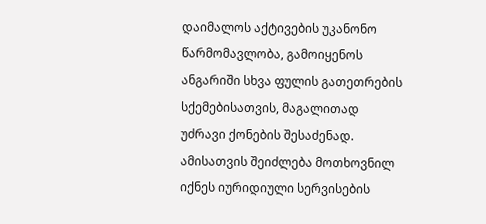დაიმალოს აქტივების უკანონო წარმომავლობა, გამოიყენოს ანგარიში სხვა ფულის გათეთრების სქემებისათვის, მაგალითად უძრავი ქონების შესაძენად. ამისათვის შეიძლება მოთხოვნილ იქნეს იურიდიული სერვისების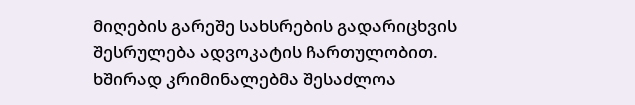მიღების გარეშე სახსრების გადარიცხვის შესრულება ადვოკატის ჩართულობით.
ხშირად კრიმინალებმა შესაძლოა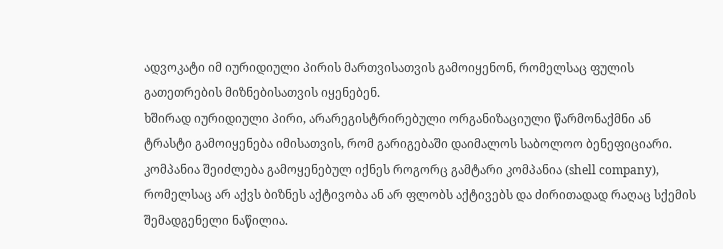ადვოკატი იმ იურიდიული პირის მართვისათვის გამოიყენონ, რომელსაც ფულის გათეთრების მიზნებისათვის იყენებენ.
ხშირად იურიდიული პირი, არარეგისტრირებული ორგანიზაციული წარმონაქმნი ან ტრასტი გამოიყენება იმისათვის, რომ გარიგებაში დაიმალოს საბოლოო ბენეფიციარი. კომპანია შეიძლება გამოყენებულ იქნეს როგორც გამტარი კომპანია (shell company), რომელსაც არ აქვს ბიზნეს აქტივობა ან არ ფლობს აქტივებს და ძირითადად რაღაც სქემის შემადგენელი ნაწილია.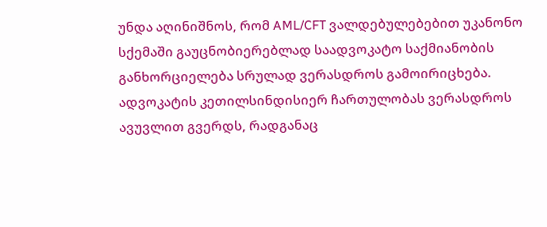უნდა აღინიშნოს, რომ AML/CFT ვალდებულებებით უკანონო სქემაში გაუცნობიერებლად საადვოკატო საქმიანობის განხორციელება სრულად ვერასდროს გამოირიცხება. ადვოკატის კეთილსინდისიერ ჩართულობას ვერასდროს ავუვლით გვერდს, რადგანაც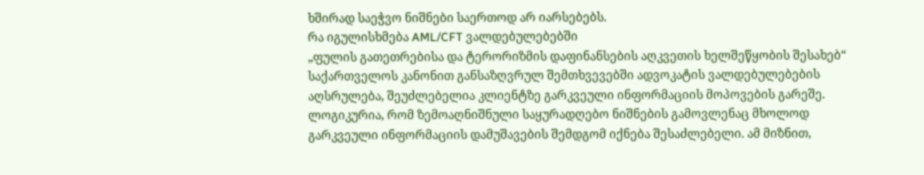ხშირად საეჭვო ნიშნები საერთოდ არ იარსებებს.
რა იგულისხმება AML/CFT ვალდებულებებში
„ფულის გათეთრებისა და ტერორიზმის დაფინანსების აღკვეთის ხელშეწყობის შესახებ“ საქართველოს კანონით განსაზღვრულ შემთხვევებში ადვოკატის ვალდებულებების აღსრულება, შეუძლებელია კლიენტზე გარკვეული ინფორმაციის მოპოვების გარეშე. ლოგიკურია, რომ ზემოაღნიშნული საყურადღებო ნიშნების გამოვლენაც მხოლოდ გარკვეული ინფორმაციის დამუშავების შემდგომ იქნება შესაძლებელი. ამ მიზნით,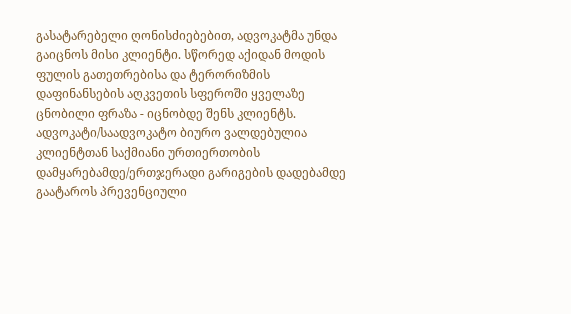გასატარებელი ღონისძიებებით, ადვოკატმა უნდა გაიცნოს მისი კლიენტი. სწორედ აქიდან მოდის ფულის გათეთრებისა და ტერორიზმის დაფინანსების აღკვეთის სფეროში ყველაზე ცნობილი ფრაზა - იცნობდე შენს კლიენტს.
ადვოკატი/საადვოკატო ბიურო ვალდებულია კლიენტთან საქმიანი ურთიერთობის დამყარებამდე/ერთჯერადი გარიგების დადებამდე გაატაროს პრევენციული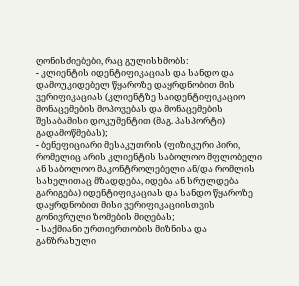ღონისძიებები, რაც გულისხმობს:
- კლიენტის იდენტიფიკაციას და სანდო და დამოუკიდებელ წყაროზე დაყრდნობით მის ვერიფიკაციას (კლიენტზე საიდენტიფიკაციო მონაცემების მოპოვებას და მონაცემების შესაბამისი დოკუმენტით (მაგ. პასპორტი) გადამოწმებას);
- ბენეფიციარი მესაკუთრის (ფიზიკური პირი, რომელიც არის კლიენტის საბოლოო მფლობელი ან საბოლოო მაკონტროლებელი ან/და რომლის სახელითაც მზადდება, იდება ან სრულდება გარიგება) იდენტიფიკაციას და სანდო წყაროზე დაყრდნობით მისი ვერიფიკაციისთვის გონივრული ზომების მიღებას;
- საქმიანი ურთიერთობის მიზნისა და განზრახული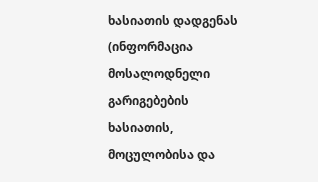ხასიათის დადგენას (ინფორმაცია მოსალოდნელი გარიგებების ხასიათის, მოცულობისა და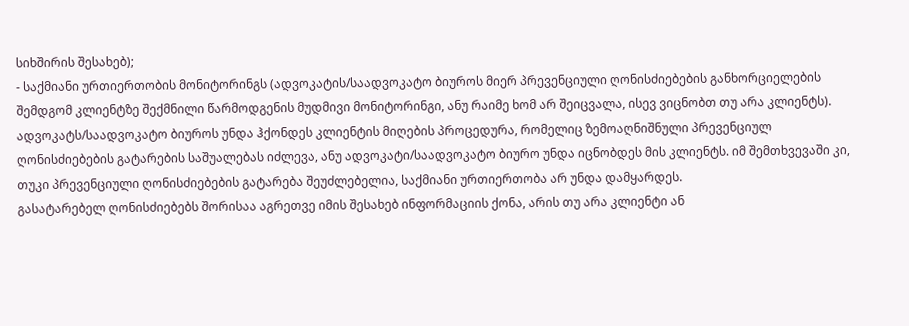სიხშირის შესახებ);
- საქმიანი ურთიერთობის მონიტორინგს (ადვოკატის/საადვოკატო ბიუროს მიერ პრევენციული ღონისძიებების განხორციელების შემდგომ კლიენტზე შექმნილი წარმოდგენის მუდმივი მონიტორინგი, ანუ რაიმე ხომ არ შეიცვალა, ისევ ვიცნობთ თუ არა კლიენტს).
ადვოკატს/საადვოკატო ბიუროს უნდა ჰქონდეს კლიენტის მიღების პროცედურა, რომელიც ზემოაღნიშნული პრევენციულ ღონისძიებების გატარების საშუალებას იძლევა, ანუ ადვოკატი/საადვოკატო ბიურო უნდა იცნობდეს მის კლიენტს. იმ შემთხვევაში კი, თუკი პრევენციული ღონისძიებების გატარება შეუძლებელია, საქმიანი ურთიერთობა არ უნდა დამყარდეს.
გასატარებელ ღონისძიებებს შორისაა აგრეთვე იმის შესახებ ინფორმაციის ქონა, არის თუ არა კლიენტი ან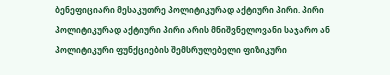ბენეფიციარი მესაკუთრე პოლიტიკურად აქტიური პირი. პირი პოლიტიკურად აქტიური პირი არის მნიშვნელოვანი საჯარო ან პოლიტიკური ფუნქციების შემსრულებელი ფიზიკური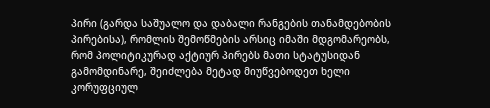პირი (გარდა საშუალო და დაბალი რანგების თანამდებობის პირებისა), რომლის შემოწმების არსიც იმაში მდგომარეობს, რომ პოლიტიკურად აქტიურ პირებს მათი სტატუსიდან გამომდინარე, შეიძლება მეტად მიუწვებოდეთ ხელი კორუფციულ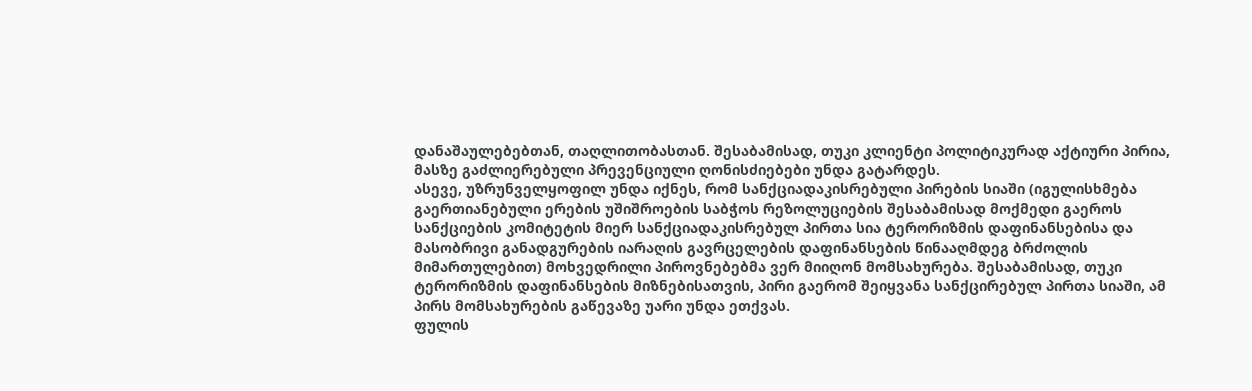დანაშაულებებთან, თაღლითობასთან. შესაბამისად, თუკი კლიენტი პოლიტიკურად აქტიური პირია, მასზე გაძლიერებული პრევენციული ღონისძიებები უნდა გატარდეს.
ასევე, უზრუნველყოფილ უნდა იქნეს, რომ სანქციადაკისრებული პირების სიაში (იგულისხმება გაერთიანებული ერების უშიშროების საბჭოს რეზოლუციების შესაბამისად მოქმედი გაეროს სანქციების კომიტეტის მიერ სანქციადაკისრებულ პირთა სია ტერორიზმის დაფინანსებისა და მასობრივი განადგურების იარაღის გავრცელების დაფინანსების წინააღმდეგ ბრძოლის მიმართულებით) მოხვედრილი პიროვნებებმა ვერ მიიღონ მომსახურება. შესაბამისად, თუკი ტერორიზმის დაფინანსების მიზნებისათვის, პირი გაერომ შეიყვანა სანქცირებულ პირთა სიაში, ამ პირს მომსახურების გაწევაზე უარი უნდა ეთქვას.
ფულის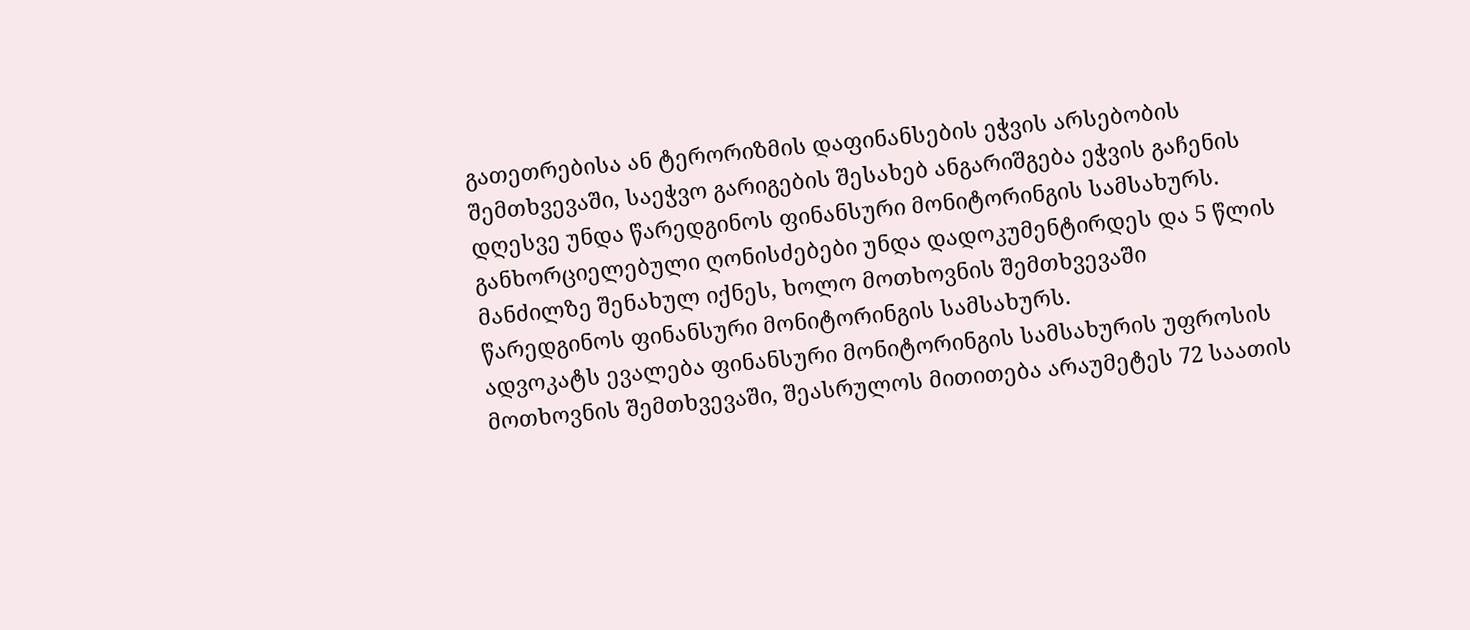გათეთრებისა ან ტერორიზმის დაფინანსების ეჭვის არსებობის შემთხვევაში, საეჭვო გარიგების შესახებ ანგარიშგება ეჭვის გაჩენის დღესვე უნდა წარედგინოს ფინანსური მონიტორინგის სამსახურს.
განხორციელებული ღონისძებები უნდა დადოკუმენტირდეს და 5 წლის მანძილზე შენახულ იქნეს, ხოლო მოთხოვნის შემთხვევაში წარედგინოს ფინანსური მონიტორინგის სამსახურს.
ადვოკატს ევალება ფინანსური მონიტორინგის სამსახურის უფროსის მოთხოვნის შემთხვევაში, შეასრულოს მითითება არაუმეტეს 72 საათის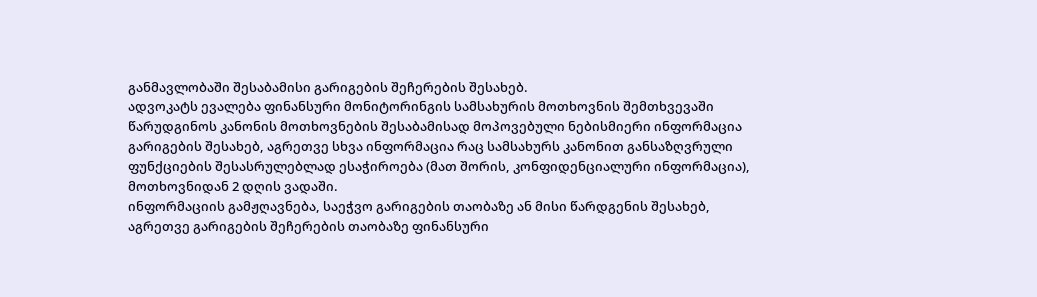განმავლობაში შესაბამისი გარიგების შეჩერების შესახებ.
ადვოკატს ევალება ფინანსური მონიტორინგის სამსახურის მოთხოვნის შემთხვევაში წარუდგინოს კანონის მოთხოვნების შესაბამისად მოპოვებული ნებისმიერი ინფორმაცია გარიგების შესახებ, აგრეთვე სხვა ინფორმაცია რაც სამსახურს კანონით განსაზღვრული ფუნქციების შესასრულებლად ესაჭიროება (მათ შორის, კონფიდენციალური ინფორმაცია), მოთხოვნიდან 2 დღის ვადაში.
ინფორმაციის გამჟღავნება, საეჭვო გარიგების თაობაზე ან მისი წარდგენის შესახებ, აგრეთვე გარიგების შეჩერების თაობაზე ფინანსური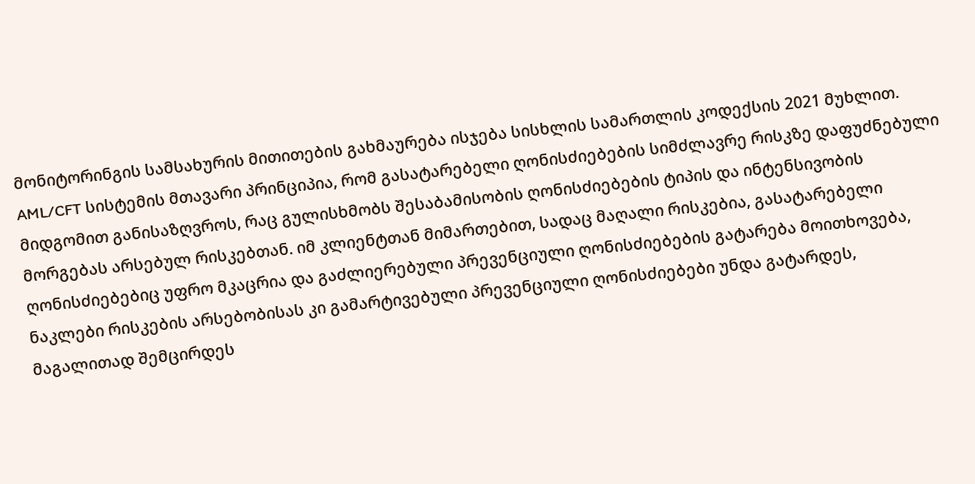მონიტორინგის სამსახურის მითითების გახმაურება ისჯება სისხლის სამართლის კოდექსის 2021 მუხლით.
AML/CFT სისტემის მთავარი პრინციპია, რომ გასატარებელი ღონისძიებების სიმძლავრე რისკზე დაფუძნებული მიდგომით განისაზღვროს, რაც გულისხმობს შესაბამისობის ღონისძიებების ტიპის და ინტენსივობის მორგებას არსებულ რისკებთან. იმ კლიენტთან მიმართებით, სადაც მაღალი რისკებია, გასატარებელი ღონისძიებებიც უფრო მკაცრია და გაძლიერებული პრევენციული ღონისძიებების გატარება მოითხოვება, ნაკლები რისკების არსებობისას კი გამარტივებული პრევენციული ღონისძიებები უნდა გატარდეს, მაგალითად შემცირდეს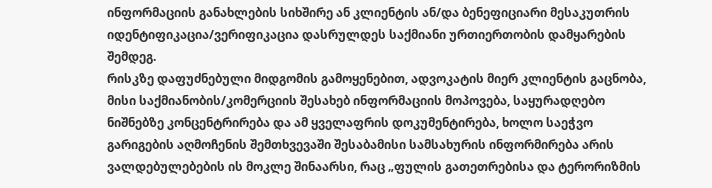ინფორმაციის განახლების სიხშირე ან კლიენტის ან/და ბენეფიციარი მესაკუთრის იდენტიფიკაცია/ვერიფიკაცია დასრულდეს საქმიანი ურთიერთობის დამყარების შემდეგ.
რისკზე დაფუძნებული მიდგომის გამოყენებით, ადვოკატის მიერ კლიენტის გაცნობა, მისი საქმიანობის/კომერციის შესახებ ინფორმაციის მოპოვება, საყურადღებო ნიშნებზე კონცენტრირება და ამ ყველაფრის დოკუმენტირება, ხოლო საეჭვო გარიგების აღმოჩენის შემთხვევაში შესაბამისი სამსახურის ინფორმირება არის ვალდებულებების ის მოკლე შინაარსი, რაც „ფულის გათეთრებისა და ტერორიზმის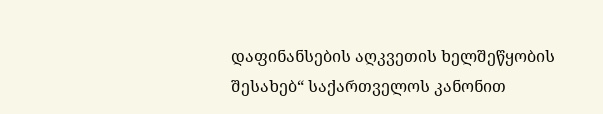დაფინანსების აღკვეთის ხელშეწყობის შესახებ“ საქართველოს კანონით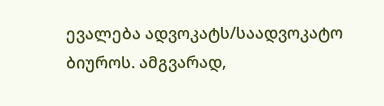ევალება ადვოკატს/საადვოკატო ბიუროს. ამგვარად,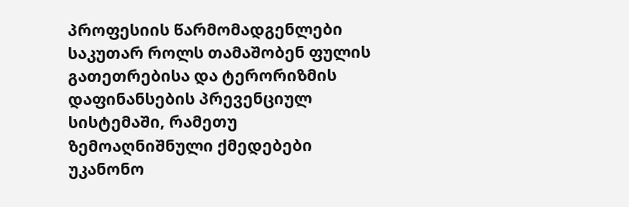პროფესიის წარმომადგენლები საკუთარ როლს თამაშობენ ფულის გათეთრებისა და ტერორიზმის დაფინანსების პრევენციულ სისტემაში, რამეთუ ზემოაღნიშნული ქმედებები უკანონო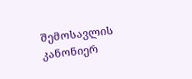შემოსავლის კანონიერ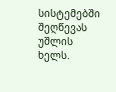სისტემებში შეღწევას უშლის ხელს.